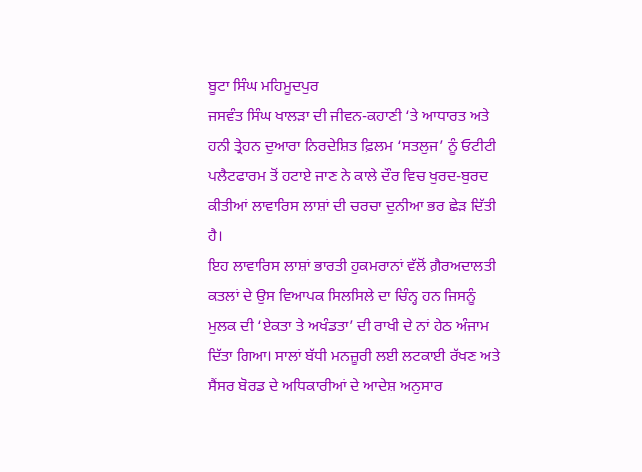ਬੂਟਾ ਸਿੰਘ ਮਹਿਮੂਦਪੁਰ
ਜਸਵੰਤ ਸਿੰਘ ਖਾਲੜਾ ਦੀ ਜੀਵਨ-ਕਹਾਣੀ ‘ਤੇ ਆਧਾਰਤ ਅਤੇ ਹਨੀ ਤ੍ਰੇਹਨ ਦੁਆਰਾ ਨਿਰਦੇਸ਼ਿਤ ਫ਼ਿਲਮ ‘ਸਤਲੁਜ’ ਨੂੰ ਓਟੀਟੀ ਪਲੈਟਫਾਰਮ ਤੋਂ ਹਟਾਏ ਜਾਣ ਨੇ ਕਾਲੇ ਦੌਰ ਵਿਚ ਖੁਰਦ-ਬੁਰਦ ਕੀਤੀਆਂ ਲਾਵਾਰਿਸ ਲਾਸ਼ਾਂ ਦੀ ਚਰਚਾ ਦੁਨੀਆ ਭਰ ਛੇੜ ਦਿੱਤੀ ਹੈ।
ਇਹ ਲਾਵਾਰਿਸ ਲਾਸ਼ਾਂ ਭਾਰਤੀ ਹੁਕਮਰਾਨਾਂ ਵੱਲੋਂ ਗ਼ੈਰਅਦਾਲਤੀ ਕਤਲਾਂ ਦੇ ਉਸ ਵਿਆਪਕ ਸਿਲਸਿਲੇ ਦਾ ਚਿੰਨ੍ਹ ਹਨ ਜਿਸਨੂੰ ਮੁਲਕ ਦੀ ‘ਏਕਤਾ ਤੇ ਅਖੰਡਤਾ’ ਦੀ ਰਾਖੀ ਦੇ ਨਾਂ ਹੇਠ ਅੰਜਾਮ ਦਿੱਤਾ ਗਿਆ। ਸਾਲਾਂ ਬੱਧੀ ਮਨਜ਼ੂਰੀ ਲਈ ਲਟਕਾਈ ਰੱਖਣ ਅਤੇ ਸੈਂਸਰ ਬੋਰਡ ਦੇ ਅਧਿਕਾਰੀਆਂ ਦੇ ਆਦੇਸ਼ ਅਨੁਸਾਰ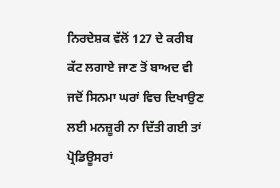ਨਿਰਦੇਸ਼ਕ ਵੱਲੋਂ 127 ਦੇ ਕਰੀਬ ਕੱਟ ਲਗਾਏ ਜਾਣ ਤੋਂ ਬਾਅਦ ਵੀ ਜਦੋਂ ਸਿਨਮਾ ਘਰਾਂ ਵਿਚ ਦਿਖਾਉਣ ਲਈ ਮਨਜ਼ੂਰੀ ਨਾ ਦਿੱਤੀ ਗਈ ਤਾਂ ਪ੍ਰੋਡਿਊਸਰਾਂ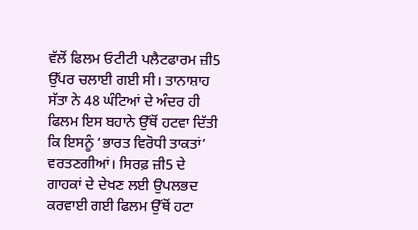ਵੱਲੋਂ ਫਿਲਮ ਓਟੀਟੀ ਪਲੈਟਫਾਰਮ ਜ਼ੀ5 ਉੱਪਰ ਚਲਾਈ ਗਈ ਸੀ। ਤਾਨਾਸ਼ਾਹ ਸੱਤਾ ਨੇ 48 ਘੰਟਿਆਂ ਦੇ ਅੰਦਰ ਹੀ ਫਿਲਮ ਇਸ ਬਹਾਨੇ ਉੱਥੋਂ ਹਟਵਾ ਦਿੱਤੀ ਕਿ ਇਸਨੂੰ ‘ਭਾਰਤ ਵਿਰੋਧੀ ਤਾਕਤਾਂ’ ਵਰਤਣਗੀਆਂ। ਸਿਰਫ਼ ਜ਼ੀ5 ਦੇ ਗਾਹਕਾਂ ਦੇ ਦੇਖਣ ਲਈ ਉਪਲਭਦ ਕਰਵਾਈ ਗਈ ਫਿਲਮ ਉੱਥੋਂ ਹਟਾ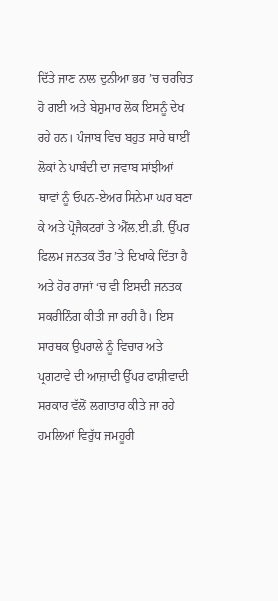ਦਿੱਤੇ ਜਾਣ ਨਾਲ ਦੁਨੀਆ ਭਰ ’ਚ ਚਰਚਿਤ ਹੋ ਗਈ ਅਤੇ ਬੇਸ਼ੁਮਾਰ ਲੋਕ ਇਸਨੂੰ ਦੇਖ ਰਹੇ ਹਨ। ਪੰਜਾਬ ਵਿਚ ਬਹੁਤ ਸਾਰੇ ਥਾਈਂ ਲੋਕਾਂ ਨੇ ਪਾਬੰਦੀ ਦਾ ਜਵਾਬ ਸਾਂਝੀਆਂ ਥਾਵਾਂ ਨੂੰ ਓਪਨ-ਏਅਰ ਸਿਨੇਮਾ ਘਰ ਬਣਾ ਕੇ ਅਤੇ ਪ੍ਰੋਜੈਕਟਰਾਂ ਤੇ ਐੱਲ.ਈ.ਡੀ. ਉੱਪਰ ਫਿਲਮ ਜਨਤਕ ਤੌਰ ’ਤੇ ਦਿਖਾਕੇ ਦਿੱਤਾ ਹੈ ਅਤੇ ਹੋਰ ਰਾਜਾਂ ‘ਚ ਵੀ ਇਸਦੀ ਜਨਤਕ ਸਕਰੀਨਿੰਗ ਕੀਤੀ ਜਾ ਰਹੀ ਹੈ। ਇਸ ਸਾਰਥਕ ਉਪਰਾਲੇ ਨੂੰ ਵਿਚਾਰ ਅਤੇ ਪ੍ਰਗਟਾਵੇ ਦੀ ਆਜ਼ਾਦੀ ਉੱਪਰ ਫਾਸ਼ੀਵਾਦੀ ਸਰਕਾਰ ਵੱਲੋਂ ਲਗਾਤਾਰ ਕੀਤੇ ਜਾ ਰਹੇ ਹਮਲਿਆਂ ਵਿਰੁੱਧ ਜਮਹੂਰੀ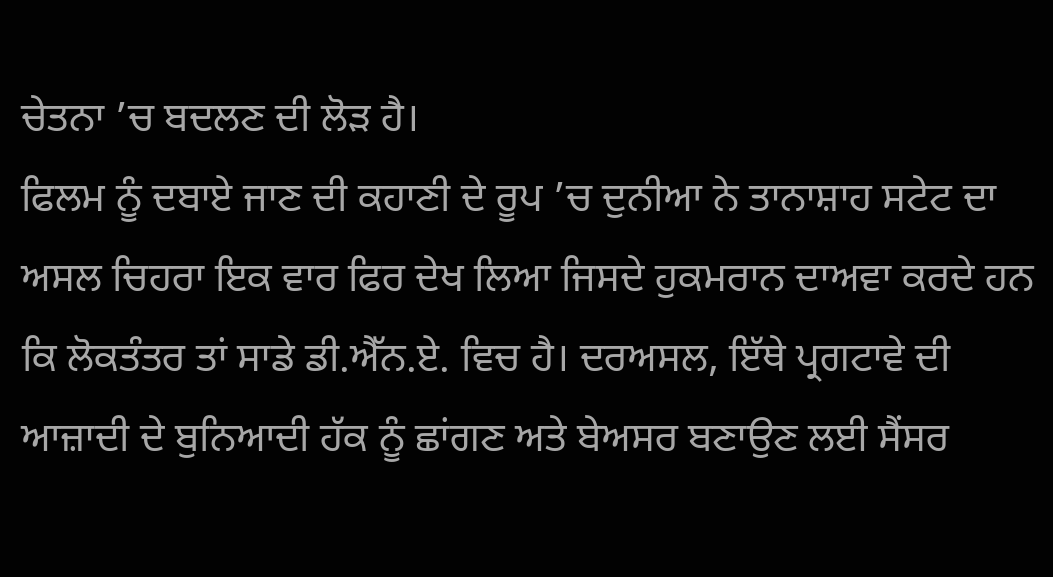ਚੇਤਨਾ ’ਚ ਬਦਲਣ ਦੀ ਲੋੜ ਹੈ।
ਫਿਲਮ ਨੂੰ ਦਬਾਏ ਜਾਣ ਦੀ ਕਹਾਣੀ ਦੇ ਰੂਪ ’ਚ ਦੁਨੀਆ ਨੇ ਤਾਨਾਸ਼ਾਹ ਸਟੇਟ ਦਾ ਅਸਲ ਚਿਹਰਾ ਇਕ ਵਾਰ ਫਿਰ ਦੇਖ ਲਿਆ ਜਿਸਦੇ ਹੁਕਮਰਾਨ ਦਾਅਵਾ ਕਰਦੇ ਹਨ ਕਿ ਲੋਕਤੰਤਰ ਤਾਂ ਸਾਡੇ ਡੀ.ਐੱਨ.ਏ. ਵਿਚ ਹੈ। ਦਰਅਸਲ, ਇੱਥੇ ਪ੍ਰਗਟਾਵੇ ਦੀ ਆਜ਼ਾਦੀ ਦੇ ਬੁਨਿਆਦੀ ਹੱਕ ਨੂੰ ਛਾਂਗਣ ਅਤੇ ਬੇਅਸਰ ਬਣਾਉਣ ਲਈ ਸੈਂਸਰ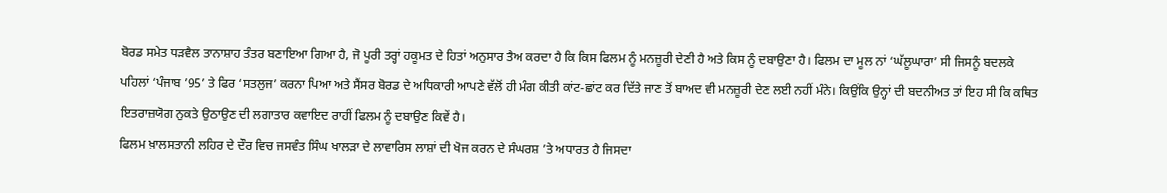ਬੋਰਡ ਸਮੇਤ ਧੜਵੈਲ ਤਾਨਾਸ਼ਾਹ ਤੰਤਰ ਬਣਾਇਆ ਗਿਆ ਹੈ, ਜੋ ਪੂਰੀ ਤਰ੍ਹਾਂ ਹਕੂਮਤ ਦੇ ਹਿਤਾਂ ਅਨੁਸਾਰ ਤੈਅ ਕਰਦਾ ਹੈ ਕਿ ਕਿਸ ਫਿਲਮ ਨੂੰ ਮਨਜ਼ੂਰੀ ਦੇਣੀ ਹੈ ਅਤੇ ਕਿਸ ਨੂੰ ਦਬਾਉਣਾ ਹੈ। ਫਿਲਮ ਦਾ ਮੂਲ ਨਾਂ ‘ਘੱਲੂਘਾਰਾ’ ਸੀ ਜਿਸਨੂੰ ਬਦਲਕੇ ਪਹਿਲਾਂ ‘ਪੰਜਾਬ ’95’ ਤੇ ਫਿਰ ‘ਸਤਲੁਜ’ ਕਰਨਾ ਪਿਆ ਅਤੇ ਸੈਂਸਰ ਬੋਰਡ ਦੇ ਅਧਿਕਾਰੀ ਆਪਣੇ ਵੱਲੋਂ ਹੀ ਮੰਗ ਕੀਤੀ ਕਾਂਟ-ਛਾਂਟ ਕਰ ਦਿੱਤੇ ਜਾਣ ਤੋਂ ਬਾਅਦ ਵੀ ਮਨਜ਼ੂਰੀ ਦੇਣ ਲਈ ਨਹੀਂ ਮੰਨੇ। ਕਿਉਂਕਿ ਉਨ੍ਹਾਂ ਦੀ ਬਦਨੀਅਤ ਤਾਂ ਇਹ ਸੀ ਕਿ ਕਥਿਤ ਇਤਰਾਜ਼ਯੋਗ ਨੁਕਤੇ ਉਠਾਉਣ ਦੀ ਲਗਾਤਾਰ ਕਵਾਇਦ ਰਾਹੀਂ ਫਿਲਮ ਨੂੰ ਦਬਾਉਣ ਕਿਵੇਂ ਹੈ।
ਫਿਲਮ ਖ਼ਾਲਸਤਾਨੀ ਲਹਿਰ ਦੇ ਦੌਰ ਵਿਚ ਜਸਵੰਤ ਸਿੰਘ ਖਾਲੜਾ ਦੇ ਲਾਵਾਰਿਸ ਲਾਸ਼ਾਂ ਦੀ ਖੋਜ ਕਰਨ ਦੇ ਸੰਘਰਸ਼ ’ਤੇ ਅਧਾਰਤ ਹੈ ਜਿਸਦਾ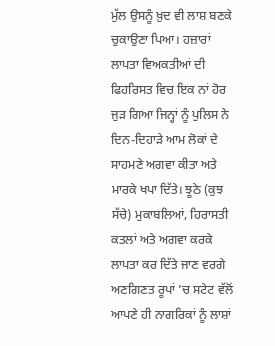ਮੁੱਲ ਉਸਨੂੰ ਖ਼ੁਦ ਵੀ ਲਾਸ਼ ਬਣਕੇ ਚੁਕਾਉਣਾ ਪਿਆ। ਹਜ਼ਾਰਾਂ ਲਾਪਤਾ ਵਿਅਕਤੀਆਂ ਦੀ ਫਿਹਰਿਸਤ ਵਿਚ ਇਕ ਨਾਂ ਹੋਰ ਜੁੜ ਗਿਆ ਜਿਨ੍ਹਾਂ ਨੂੰ ਪੁਲਿਸ ਨੇ ਦਿਨ-ਦਿਹਾੜੇ ਆਮ ਲੋਕਾਂ ਦੇ ਸਾਹਮਣੇ ਅਗਵਾ ਕੀਤਾ ਅਤੇ ਮਾਰਕੇ ਖਪਾ ਦਿੱਤੇ। ਝੂਠੇ (ਕੁਝ ਸੱਚੇ) ਮੁਕਾਬਲਿਆਂ, ਹਿਰਾਸਤੀ ਕਤਲਾਂ ਅਤੇ ਅਗਵਾ ਕਰਕੇ ਲਾਪਤਾ ਕਰ ਦਿੱਤੇ ਜਾਣ ਵਰਗੇ ਅਣਗਿਣਤ ਰੂਪਾਂ ’ਚ ਸਟੇਟ ਵੱਲੋਂ ਆਪਣੇ ਹੀ ਨਾਗਰਿਕਾਂ ਨੂੰ ਲਾਸ਼ਾਂ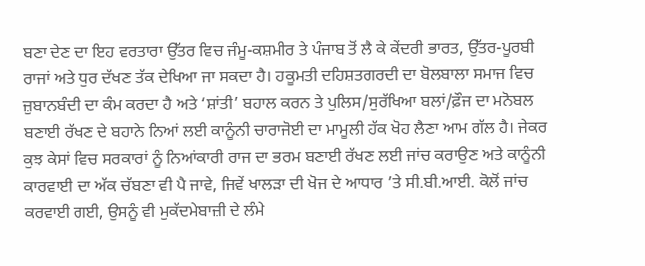ਬਣਾ ਦੇਣ ਦਾ ਇਹ ਵਰਤਾਰਾ ਉੱਤਰ ਵਿਚ ਜੰਮੂ-ਕਸ਼ਮੀਰ ਤੇ ਪੰਜਾਬ ਤੋਂ ਲੈ ਕੇ ਕੇਂਦਰੀ ਭਾਰਤ, ਉੱਤਰ-ਪੂਰਬੀ ਰਾਜਾਂ ਅਤੇ ਧੁਰ ਦੱਖਣ ਤੱਕ ਦੇਖਿਆ ਜਾ ਸਕਦਾ ਹੈ। ਹਕੂਮਤੀ ਦਹਿਸ਼ਤਗਰਦੀ ਦਾ ਬੋਲਬਾਲਾ ਸਮਾਜ ਵਿਚ ਜ਼ੁਬਾਨਬੰਦੀ ਦਾ ਕੰਮ ਕਰਦਾ ਹੈ ਅਤੇ ‘ਸ਼ਾਂਤੀ’ ਬਹਾਲ ਕਰਨ ਤੇ ਪੁਲਿਸ/ਸੁਰੱਖਿਆ ਬਲਾਂ/ਫ਼ੌਜ ਦਾ ਮਨੋਬਲ ਬਣਾਈ ਰੱਖਣ ਦੇ ਬਹਾਨੇ ਨਿਆਂ ਲਈ ਕਾਨੂੰਨੀ ਚਾਰਾਜੋਈ ਦਾ ਮਾਮੂਲੀ ਹੱਕ ਖੋਹ ਲੈਣਾ ਆਮ ਗੱਲ ਹੈ। ਜੇਕਰ ਕੁਝ ਕੇਸਾਂ ਵਿਚ ਸਰਕਾਰਾਂ ਨੂੰ ਨਿਆਂਕਾਰੀ ਰਾਜ ਦਾ ਭਰਮ ਬਣਾਈ ਰੱਖਣ ਲਈ ਜਾਂਚ ਕਰਾਉਣ ਅਤੇ ਕਾਨੂੰਨੀ ਕਾਰਵਾਈ ਦਾ ਅੱਕ ਚੱਬਣਾ ਵੀ ਪੈ ਜਾਵੇ, ਜਿਵੇਂ ਖਾਲੜਾ ਦੀ ਖੋਜ ਦੇ ਆਧਾਰ ’ਤੇ ਸੀ.ਬੀ.ਆਈ. ਕੋਲੋਂ ਜਾਂਚ ਕਰਵਾਈ ਗਈ, ਉਸਨੂੰ ਵੀ ਮੁਕੱਦਮੇਬਾਜ਼ੀ ਦੇ ਲੰਮੇ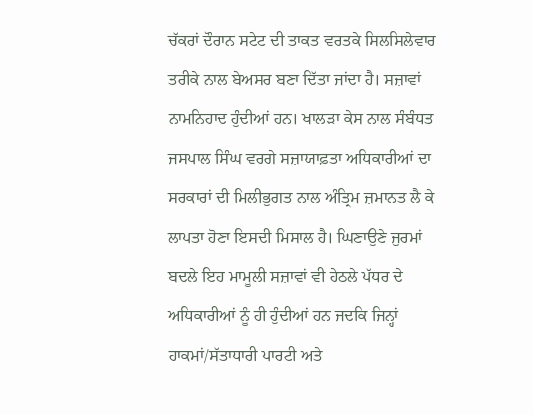ਚੱਕਰਾਂ ਦੌਰਾਨ ਸਟੇਟ ਦੀ ਤਾਕਤ ਵਰਤਕੇ ਸਿਲਸਿਲੇਵਾਰ ਤਰੀਕੇ ਨਾਲ ਬੇਅਸਰ ਬਣਾ ਦਿੱਤਾ ਜਾਂਦਾ ਹੈ। ਸਜ਼ਾਵਾਂ ਨਾਮਨਿਹਾਦ ਹੁੰਦੀਆਂ ਹਨ। ਖਾਲੜਾ ਕੇਸ ਨਾਲ ਸੰਬੰਧਤ ਜਸਪਾਲ ਸਿੰਘ ਵਰਗੇ ਸਜ਼ਾਯਾਫ਼ਤਾ ਅਧਿਕਾਰੀਆਂ ਦਾ ਸਰਕਾਰਾਂ ਦੀ ਮਿਲੀਭੁਗਤ ਨਾਲ ਅੰਤ੍ਰਿਮ ਜ਼ਮਾਨਤ ਲੈ ਕੇ ਲਾਪਤਾ ਹੋਣਾ ਇਸਦੀ ਮਿਸਾਲ ਹੈ। ਘਿਣਾਉਣੇ ਜੁਰਮਾਂ ਬਦਲੇ ਇਹ ਮਾਮੂਲੀ ਸਜ਼ਾਵਾਂ ਵੀ ਹੇਠਲੇ ਪੱਧਰ ਦੇ ਅਧਿਕਾਰੀਆਂ ਨੂੰ ਹੀ ਹੁੰਦੀਆਂ ਹਨ ਜਦਕਿ ਜਿਨ੍ਹਾਂ ਹਾਕਮਾਂ/ਸੱਤਾਧਾਰੀ ਪਾਰਟੀ ਅਤੇ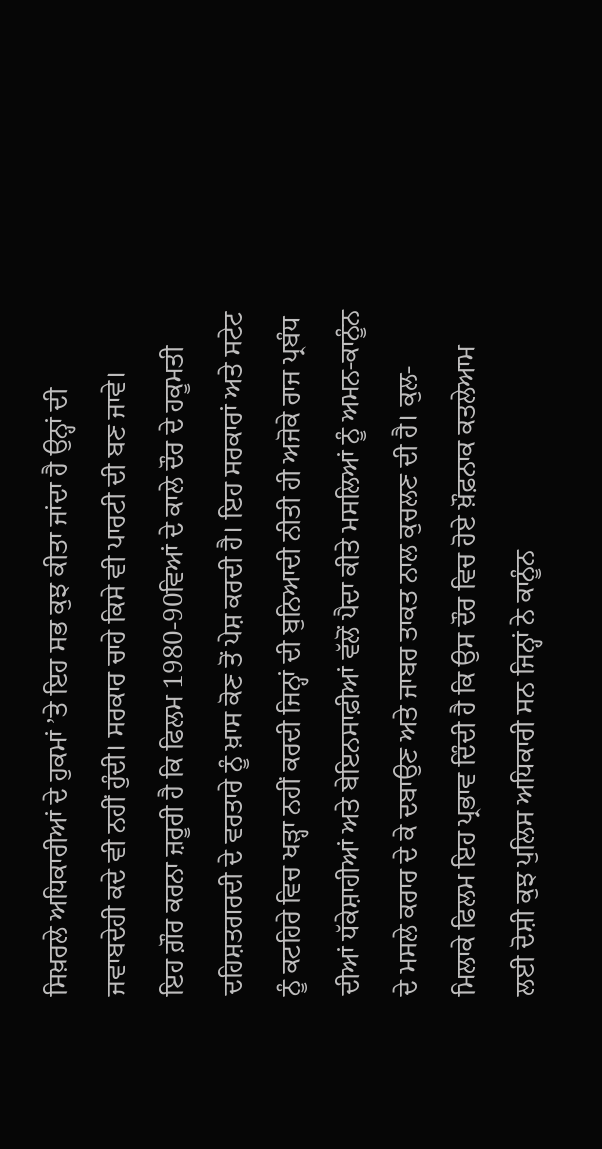ਸਿਖ਼ਰਲੇ ਅਧਿਕਾਰੀਆਂ ਦੇ ਹੁਕਮਾਂ ’ਤੇ ਇਹ ਸਭ ਕੁਝ ਕੀਤਾ ਜਾਂਦਾ ਹੈ ਉਨ੍ਹਾਂ ਦੀ ਜਵਾਬਦੇਹੀ ਕਦੇ ਵੀ ਨਹੀਂ ਹੁੰਦੀ। ਸਰਕਾਰ ਚਾਹੇ ਕਿਸੇ ਵੀ ਪਾਰਟੀ ਦੀ ਬਣ ਜਾਵੇ।
ਇਹ ਗ਼ੌਰ ਕਰਨਾ ਜ਼ਰੂਰੀ ਹੈ ਕਿ ਫਿਲਮ 1980-90ਵਿਆਂ ਦੇ ਕਾਲੇ ਦੌਰ ਦੇ ਹਕੂਮਤੀ ਦਹਿਸ਼ਤਗਰਦੀ ਦੇ ਵਰਤਾਰੇ ਨੂੰ ਖ਼ਾਸ ਕੋਣ ਤੋਂ ਪੇਸ਼ ਕਰਦੀ ਹੈ। ਇਹ ਸਰਕਾਰਾਂ ਅਤੇ ਸਟੇਟ ਨੂੰ ਕਟਹਿਰੇ ਵਿਚ ਖੜ੍ਹਾ ਨਹੀਂ ਕਰਦੀ ਜਿਨ੍ਹਾਂ ਦੀ ਬੁਨਿਆਦੀ ਨੀਤੀ ਹੀ ਅਜੋਕੇ ਰਾਜ ਪ੍ਰਬੰਧ ਦੀਆਂ ਧੱਕੇਸ਼ਾਹੀਆਂ ਅਤੇ ਬੇਇਨਸਾਫ਼ੀਆਂ ਵੱਲੋਂ ਪੈਦਾ ਕੀਤੇ ਮਸਲਿਆਂ ਨੂੰ ਅਮਨ-ਕਾਨੂੰਨ ਦੇ ਮਸਲੇ ਕਰਾਰ ਦੇ ਕੇ ਦਬਾਉਣ ਅਤੇ ਜਾਬਰ ਤਾਕਤ ਨਾਲ ਕੁਚਲਣ ਦੀ ਹੈ। ਕੁਲ-ਮਿਲਾਕੇ ਫਿਲਮ ਇਹ ਪ੍ਰਭਾਵ ਦਿੰਦੀ ਹੈ ਕਿ ਉਸ ਦੌਰ ਵਿਚ ਹੋਏ ਖ਼ੌਫ਼ਨਾਕ ਕਤਲੇਆਮ ਲਈ ਦੋਸ਼ੀ ਕੁਝ ਪੁਲਿਸ ਅਧਿਕਾਰੀ ਸਨ ਜਿਨ੍ਹਾਂ ਨੇ ਕਾਨੂੰਨ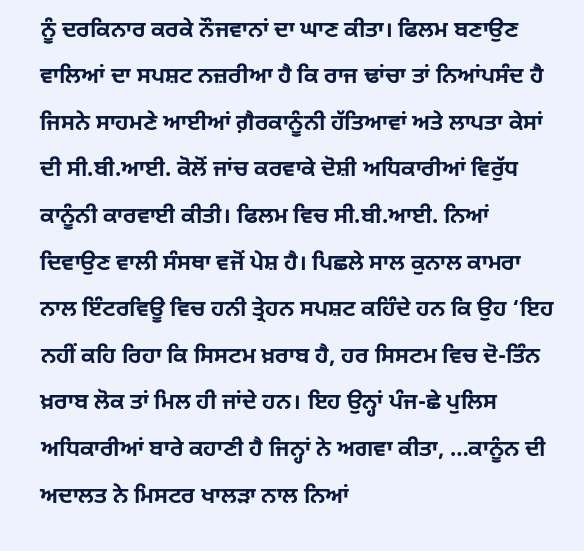ਨੂੰ ਦਰਕਿਨਾਰ ਕਰਕੇ ਨੌਜਵਾਨਾਂ ਦਾ ਘਾਣ ਕੀਤਾ। ਫਿਲਮ ਬਣਾਉਣ ਵਾਲਿਆਂ ਦਾ ਸਪਸ਼ਟ ਨਜ਼ਰੀਆ ਹੈ ਕਿ ਰਾਜ ਢਾਂਚਾ ਤਾਂ ਨਿਆਂਪਸੰਦ ਹੈ ਜਿਸਨੇ ਸਾਹਮਣੇ ਆਈਆਂ ਗ਼ੈਰਕਾਨੂੰਨੀ ਹੱਤਿਆਵਾਂ ਅਤੇ ਲਾਪਤਾ ਕੇਸਾਂ ਦੀ ਸੀ.ਬੀ.ਆਈ. ਕੋਲੋਂ ਜਾਂਚ ਕਰਵਾਕੇ ਦੋਸ਼ੀ ਅਧਿਕਾਰੀਆਂ ਵਿਰੁੱਧ ਕਾਨੂੰਨੀ ਕਾਰਵਾਈ ਕੀਤੀ। ਫਿਲਮ ਵਿਚ ਸੀ.ਬੀ.ਆਈ. ਨਿਆਂ ਦਿਵਾਉਣ ਵਾਲੀ ਸੰਸਥਾ ਵਜੋਂ ਪੇਸ਼ ਹੈ। ਪਿਛਲੇ ਸਾਲ ਕੁਨਾਲ ਕਾਮਰਾ ਨਾਲ ਇੰਟਰਵਿਊ ਵਿਚ ਹਨੀ ਤ੍ਰੇਹਨ ਸਪਸ਼ਟ ਕਹਿੰਦੇ ਹਨ ਕਿ ਉਹ ‘ਇਹ ਨਹੀਂ ਕਹਿ ਰਿਹਾ ਕਿ ਸਿਸਟਮ ਖ਼ਰਾਬ ਹੈ, ਹਰ ਸਿਸਟਮ ਵਿਚ ਦੋ-ਤਿੰਨ ਖ਼ਰਾਬ ਲੋਕ ਤਾਂ ਮਿਲ ਹੀ ਜਾਂਦੇ ਹਨ। ਇਹ ਉਨ੍ਹਾਂ ਪੰਜ-ਛੇ ਪੁਲਿਸ ਅਧਿਕਾਰੀਆਂ ਬਾਰੇ ਕਹਾਣੀ ਹੈ ਜਿਨ੍ਹਾਂ ਨੇ ਅਗਵਾ ਕੀਤਾ, …ਕਾਨੂੰਨ ਦੀ ਅਦਾਲਤ ਨੇ ਮਿਸਟਰ ਖਾਲੜਾ ਨਾਲ ਨਿਆਂ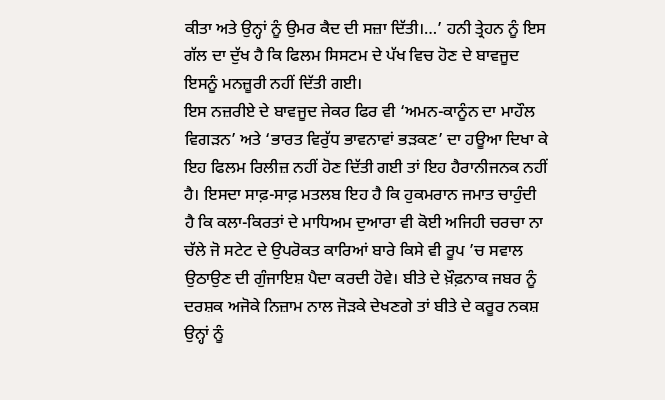ਕੀਤਾ ਅਤੇ ਉਨ੍ਹਾਂ ਨੂੰ ਉਮਰ ਕੈਦ ਦੀ ਸਜ਼ਾ ਦਿੱਤੀ।…’ ਹਨੀ ਤ੍ਰੇਹਨ ਨੂੰ ਇਸ ਗੱਲ ਦਾ ਦੁੱਖ ਹੈ ਕਿ ਫਿਲਮ ਸਿਸਟਮ ਦੇ ਪੱਖ ਵਿਚ ਹੋਣ ਦੇ ਬਾਵਜੂਦ ਇਸਨੂੰ ਮਨਜ਼ੂਰੀ ਨਹੀਂ ਦਿੱਤੀ ਗਈ।
ਇਸ ਨਜ਼ਰੀਏ ਦੇ ਬਾਵਜੂਦ ਜੇਕਰ ਫਿਰ ਵੀ ‘ਅਮਨ-ਕਾਨੂੰਨ ਦਾ ਮਾਹੌਲ ਵਿਗੜਨ’ ਅਤੇ ‘ਭਾਰਤ ਵਿਰੁੱਧ ਭਾਵਨਾਵਾਂ ਭੜਕਣ’ ਦਾ ਹਊਆ ਦਿਖਾ ਕੇ ਇਹ ਫਿਲਮ ਰਿਲੀਜ਼ ਨਹੀਂ ਹੋਣ ਦਿੱਤੀ ਗਈ ਤਾਂ ਇਹ ਹੈਰਾਨੀਜਨਕ ਨਹੀਂ ਹੈ। ਇਸਦਾ ਸਾਫ਼-ਸਾਫ਼ ਮਤਲਬ ਇਹ ਹੈ ਕਿ ਹੁਕਮਰਾਨ ਜਮਾਤ ਚਾਹੁੰਦੀ ਹੈ ਕਿ ਕਲਾ-ਕਿਰਤਾਂ ਦੇ ਮਾਧਿਅਮ ਦੁਆਰਾ ਵੀ ਕੋਈ ਅਜਿਹੀ ਚਰਚਾ ਨਾ ਚੱਲੇ ਜੋ ਸਟੇਟ ਦੇ ਉਪਰੋਕਤ ਕਾਰਿਆਂ ਬਾਰੇ ਕਿਸੇ ਵੀ ਰੂਪ ’ਚ ਸਵਾਲ ਉਠਾਉਣ ਦੀ ਗੁੰਜਾਇਸ਼ ਪੈਦਾ ਕਰਦੀ ਹੋਵੇ। ਬੀਤੇ ਦੇ ਖ਼ੌਫ਼ਨਾਕ ਜਬਰ ਨੂੰ ਦਰਸ਼ਕ ਅਜੋਕੇ ਨਿਜ਼ਾਮ ਨਾਲ ਜੋੜਕੇ ਦੇਖਣਗੇ ਤਾਂ ਬੀਤੇ ਦੇ ਕਰੂਰ ਨਕਸ਼ ਉਨ੍ਹਾਂ ਨੂੰ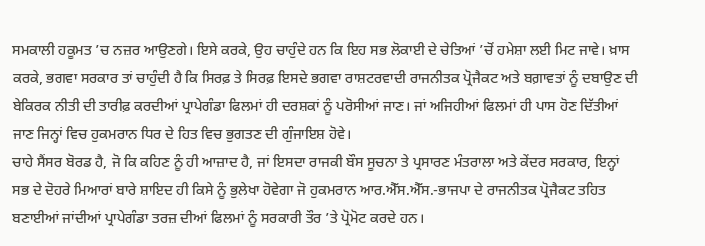ਸਮਕਾਲੀ ਹਕੂਮਤ ’ਚ ਨਜ਼ਰ ਆਉਣਗੇ। ਇਸੇ ਕਰਕੇ, ਉਹ ਚਾਹੁੰਦੇ ਹਨ ਕਿ ਇਹ ਸਭ ਲੋਕਾਈ ਦੇ ਚੇਤਿਆਂ ’ਚੋਂ ਹਮੇਸ਼ਾ ਲਈ ਮਿਟ ਜਾਵੇ। ਖ਼ਾਸ ਕਰਕੇ, ਭਗਵਾ ਸਰਕਾਰ ਤਾਂ ਚਾਹੁੰਦੀ ਹੈ ਕਿ ਸਿਰਫ਼ ਤੇ ਸਿਰਫ਼ ਇਸਦੇ ਭਗਵਾ ਰਾਸ਼ਟਰਵਾਦੀ ਰਾਜਨੀਤਕ ਪ੍ਰੋਜੈਕਟ ਅਤੇ ਬਗ਼ਾਵਤਾਂ ਨੂੰ ਦਬਾਉਣ ਦੀ ਬੇਕਿਰਕ ਨੀਤੀ ਦੀ ਤਾਰੀਫ਼ ਕਰਦੀਆਂ ਪ੍ਰਾਪੇਗੰਡਾ ਫਿਲਮਾਂ ਹੀ ਦਰਸ਼ਕਾਂ ਨੂੰ ਪਰੋਸੀਆਂ ਜਾਣ। ਜਾਂ ਅਜਿਹੀਆਂ ਫਿਲਮਾਂ ਹੀ ਪਾਸ ਹੋਣ ਦਿੱਤੀਆਂ ਜਾਣ ਜਿਨ੍ਹਾਂ ਵਿਚ ਹੁਕਮਰਾਨ ਧਿਰ ਦੇ ਹਿਤ ਵਿਚ ਭੁਗਤਣ ਦੀ ਗੁੰਜਾਇਸ਼ ਹੋਵੇ।
ਚਾਹੇ ਸੈਂਸਰ ਬੋਰਡ ਹੈ, ਜੋ ਕਿ ਕਹਿਣ ਨੂੰ ਹੀ ਆਜ਼ਾਦ ਹੈ, ਜਾਂ ਇਸਦਾ ਰਾਜਕੀ ਬੌਸ ਸੂਚਨਾ ਤੇ ਪ੍ਰਸਾਰਣ ਮੰਤਰਾਲਾ ਅਤੇ ਕੇਂਦਰ ਸਰਕਾਰ, ਇਨ੍ਹਾਂ ਸਭ ਦੇ ਦੋਹਰੇ ਮਿਆਰਾਂ ਬਾਰੇ ਸ਼ਾਇਦ ਹੀ ਕਿਸੇ ਨੂੰ ਭੁਲੇਖਾ ਹੋਵੇਗਾ ਜੋ ਹੁਕਮਰਾਨ ਆਰ.ਐੱਸ.ਐੱਸ.-ਭਾਜਪਾ ਦੇ ਰਾਜਨੀਤਕ ਪ੍ਰੋਜੈਕਟ ਤਹਿਤ ਬਣਾਈਆਂ ਜਾਂਦੀਆਂ ਪ੍ਰਾਪੇਗੰਡਾ ਤਰਜ਼ ਦੀਆਂ ਫਿਲਮਾਂ ਨੂੰ ਸਰਕਾਰੀ ਤੌਰ ’ਤੇ ਪ੍ਰੋਮੋਟ ਕਰਦੇ ਹਨ।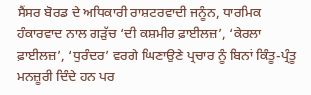ਸੈਂਸਰ ਬੋਰਡ ਦੇ ਅਧਿਕਾਰੀ ਰਾਸ਼ਟਰਵਾਦੀ ਜਨੂੰਨ, ਧਾਰਮਿਕ ਹੰਕਾਰਵਾਦ ਨਾਲ ਗੜੁੱਚ ‘ਦੀ ਕਸ਼ਮੀਰ ਫ਼ਾਈਲਜ਼’, ‘ਕੇਰਲਾ ਫ਼ਾਈਲਜ਼’, ‘ਧੁਰੰਦਰ’ ਵਰਗੇ ਘਿਣਾਉਣੇ ਪ੍ਰਚਾਰ ਨੂੰ ਬਿਨਾਂ ਕਿੰਤੂ-ਪ੍ਰੰਤੂ ਮਨਜ਼ੂਰੀ ਦਿੰਦੇ ਹਨ ਪਰ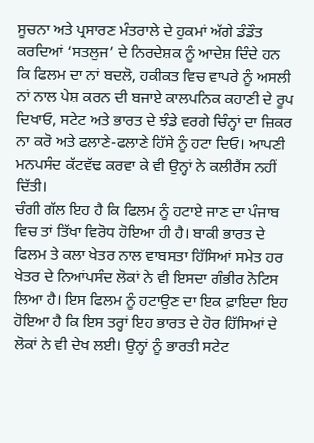ਸੂਚਨਾ ਅਤੇ ਪ੍ਰਸਾਰਣ ਮੰਤਰਾਲੇ ਦੇ ਹੁਕਮਾਂ ਅੱਗੇ ਡੰਡੌਤ ਕਰਦਿਆਂ ‘ਸਤਲੁਜ’ ਦੇ ਨਿਰਦੇਸ਼ਕ ਨੂੰ ਆਦੇਸ਼ ਦਿੰਦੇ ਹਨ ਕਿ ਫਿਲਮ ਦਾ ਨਾਂ ਬਦਲੋ, ਹਕੀਕਤ ਵਿਚ ਵਾਪਰੇ ਨੂੰ ਅਸਲੀ ਨਾਂ ਨਾਲ ਪੇਸ਼ ਕਰਨ ਦੀ ਬਜਾਏ ਕਾਲਪਨਿਕ ਕਹਾਣੀ ਦੇ ਰੂਪ ਦਿਖਾਓ, ਸਟੇਟ ਅਤੇ ਭਾਰਤ ਦੇ ਝੰਡੇ ਵਰਗੇ ਚਿੰਨ੍ਹਾਂ ਦਾ ਜ਼ਿਕਰ ਨਾ ਕਰੋ ਅਤੇ ਫਲਾਣੇ-ਫਲਾਣੇ ਹਿੱਸੇ ਨੂੰ ਹਟਾ ਦਿਓ। ਆਪਣੀ ਮਨਪਸੰਦ ਕੱਟਵੱਢ ਕਰਵਾ ਕੇ ਵੀ ਉਨ੍ਹਾਂ ਨੇ ਕਲੀਰੈਂਸ ਨਹੀਂ ਦਿੱਤੀ।
ਚੰਗੀ ਗੱਲ ਇਹ ਹੈ ਕਿ ਫਿਲਮ ਨੂੰ ਹਟਾਏ ਜਾਣ ਦਾ ਪੰਜਾਬ ਵਿਚ ਤਾਂ ਤਿੱਖਾ ਵਿਰੋਧ ਹੋਇਆ ਹੀ ਹੈ। ਬਾਕੀ ਭਾਰਤ ਦੇ ਫਿਲਮ ਤੇ ਕਲਾ ਖੇਤਰ ਨਾਲ ਵਾਬਸਤਾ ਹਿੱਸਿਆਂ ਸਮੇਤ ਹਰ ਖੇਤਰ ਦੇ ਨਿਆਂਪਸੰਦ ਲੋਕਾਂ ਨੇ ਵੀ ਇਸਦਾ ਗੰਭੀਰ ਨੋਟਿਸ ਲਿਆ ਹੈ। ਇਸ ਫਿਲਮ ਨੂੰ ਹਟਾਉਣ ਦਾ ਇਕ ਫ਼ਾਇਦਾ ਇਹ ਹੋਇਆ ਹੈ ਕਿ ਇਸ ਤਰ੍ਹਾਂ ਇਹ ਭਾਰਤ ਦੇ ਹੋਰ ਹਿੱਸਿਆਂ ਦੇ ਲੋਕਾਂ ਨੇ ਵੀ ਦੇਖ ਲਈ। ਉਨ੍ਹਾਂ ਨੂੰ ਭਾਰਤੀ ਸਟੇਟ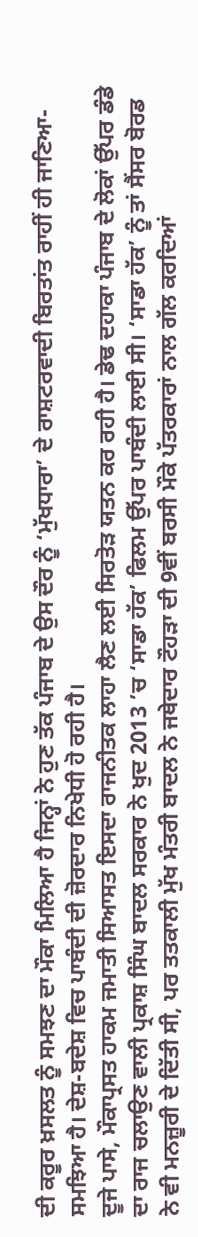ਦੀ ਕਰੂਰ ਖ਼ਸਲਤ ਨੂੰ ਸਮਝਣ ਦਾ ਮੌਕਾ ਮਿਲਿਆ ਹੈ ਜਿਨ੍ਹਾਂ ਨੇ ਹੁਣ ਤੱਕ ਪੰਜਾਬ ਦੇ ਉਸ ਦੌਰ ਨੂੰ ‘ਮੁੱਖਧਾਰਾ’ ਦੇ ਰਾਸ਼ਟਰਵਾਦੀ ਬਿਰਤਾਂਤ ਰਾਹੀਂ ਹੀ ਜਾਣਿਆ-ਸਮਝਿਆ ਹੈ। ਦੇਸ਼-ਬਦੇਸ਼ ਵਿਚ ਪਾਬੰਦੀ ਦੀ ਜ਼ੋਰਦਾਰ ਨਿਖੇਧੀ ਹੋ ਰਹੀ ਹੈ।
ਦੂਜੇ ਪਾਸੇ, ਮੌਕਾਪ੍ਰਸਤ ਹਾਕਮ ਜਮਾਤੀ ਸਿਆਸਤ ਇਸਦਾ ਰਾਜਨੀਤਕ ਲਾਹਾ ਲੈਣ ਲਈ ਸਿਰਤੋੜ ਯਤਨ ਕਰ ਰਹੀ ਹੈ। ਡੇਢ ਦਹਾਕਾ ਪੰਜਾਬ ਦੇ ਲੋਕਾਂ ਉੱਪਰ ਡੰਡੇ ਦਾ ਰਾਜ ਚਲਾਉਣ ਵਾਲੀ ਪ੍ਰਕਾਸ਼ ਸਿੰਘ ਬਾਦਲ ਸਰਕਾਰ ਨੇ ਖੁਦ 2013 ’ਚ ‘ਸਾਡਾ ਹੱਕ’ ਫਿਲਮ ਉੱਪਰ ਪਾਬੰਦੀ ਲਾਈ ਸੀ। ‘ਸਾਡਾ ਹੱਕ’ ਨੂੰ ਤਾਂ ਸੈਂਸਰ ਬੋਰਡ ਨੇ ਵੀ ਮਨਜ਼ੂਰੀ ਦੇ ਦਿੱਤੀ ਸੀ, ਪਰ ਤਤਕਾਲੀ ਮੁੱਖ ਮੰਤਰੀ ਬਾਦਲ ਨੇ ਜਥੇਦਾਰ ਟੌਹੜਾ ਦੀ 9ਵੀਂ ਬਰਸੀ ਮੌਕੇ ਪੱਤਰਕਾਰਾਂ ਨਾਲ ਗੱਲ ਕਰਦਿਆਂ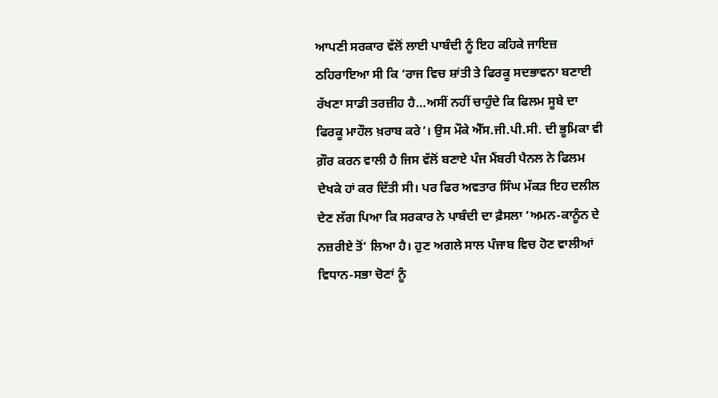ਆਪਣੀ ਸਰਕਾਰ ਵੱਲੋਂ ਲਾਈ ਪਾਬੰਦੀ ਨੂੰ ਇਹ ਕਹਿਕੇ ਜਾਇਜ਼ ਠਹਿਰਾਇਆ ਸੀ ਕਿ ‘ਰਾਜ ਵਿਚ ਸ਼ਾਂਤੀ ਤੇ ਫਿਰਕੂ ਸਦਭਾਵਨਾ ਬਣਾਈ ਰੱਖਣਾ ਸਾਡੀ ਤਰਜ਼ੀਹ ਹੈ…ਅਸੀਂ ਨਹੀਂ ਚਾਹੁੰਦੇ ਕਿ ਫਿਲਮ ਸੂਬੇ ਦਾ ਫਿਰਕੂ ਮਾਹੌਲ ਖ਼ਰਾਬ ਕਰੇ’। ਉਸ ਮੌਕੇ ਐੱਸ.ਜੀ.ਪੀ.ਸੀ. ਦੀ ਭੂਮਿਕਾ ਵੀ ਗ਼ੌਰ ਕਰਨ ਵਾਲੀ ਹੈ ਜਿਸ ਵੱਲੋਂ ਬਣਾਏ ਪੰਜ ਮੈਂਬਰੀ ਪੈਨਲ ਨੇ ਫਿਲਮ ਦੇਖਕੇ ਹਾਂ ਕਰ ਦਿੱਤੀ ਸੀ। ਪਰ ਫਿਰ ਅਵਤਾਰ ਸਿੰਘ ਮੱਕੜ ਇਹ ਦਲੀਲ ਦੇਣ ਲੱਗ ਪਿਆ ਕਿ ਸਰਕਾਰ ਨੇ ਪਾਬੰਦੀ ਦਾ ਫ਼ੈਸਲਾ ‘ਅਮਨ-ਕਾਨੂੰਨ ਦੇ ਨਜ਼ਰੀਏ ਤੋਂ’ ਲਿਆ ਹੈ। ਹੁਣ ਅਗਲੇ ਸਾਲ ਪੰਜਾਬ ਵਿਚ ਹੋਣ ਵਾਲੀਆਂ ਵਿਧਾਨ-ਸਭਾ ਚੋਣਾਂ ਨੂੰ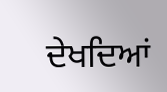ਦੇਖਦਿਆਂ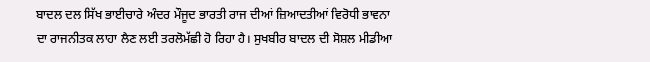ਬਾਦਲ ਦਲ ਸਿੱਖ ਭਾਈਚਾਰੇ ਅੰਦਰ ਮੌਜੂਦ ਭਾਰਤੀ ਰਾਜ ਦੀਆਂ ਜ਼ਿਆਦਤੀਆਂ ਵਿਰੋਧੀ ਭਾਵਨਾ ਦਾ ਰਾਜਨੀਤਕ ਲਾਹਾ ਲੈਣ ਲਈ ਤਰਲੋਮੱਛੀ ਹੋ ਰਿਹਾ ਹੈ। ਸੁਖਬੀਰ ਬਾਦਲ ਦੀ ਸੋਸ਼ਲ ਮੀਡੀਆ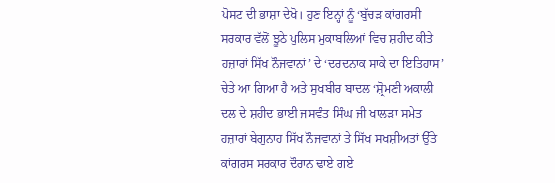ਪੋਸਟ ਦੀ ਭਾਸ਼ਾ ਦੇਖੋ। ਹੁਣ ਇਨ੍ਹਾਂ ਨੂੰ ‘ਬੁੱਚੜ ਕਾਂਗਰਸੀ ਸਰਕਾਰ ਵੱਲੋਂ ਝੂਠੇ ਪੁਲਿਸ ਮੁਕਾਬਲਿਆਂ ਵਿਚ ਸ਼ਹੀਦ ਕੀਤੇ ਹਜ਼ਾਰਾਂ ਸਿੱਖ ਨੌਜਵਾਨਾਂ’ ਦੇ ‘ਦਰਦਨਾਕ ਸਾਕੇ ਦਾ ਇਤਿਹਾਸ’ ਚੇਤੇ ਆ ਗਿਆ ਹੈ ਅਤੇ ਸੁਖਬੀਰ ਬਾਦਲ ‘ਸ਼੍ਰੋਮਣੀ ਅਕਾਲੀ ਦਲ ਦੇ ਸ਼ਹੀਦ ਭਾਈ ਜਸਵੰਤ ਸਿੰਘ ਜੀ ਖਾਲੜਾ ਸਮੇਤ ਹਜ਼ਾਰਾਂ ਬੇਗੁਨਾਹ ਸਿੱਖ ਨੌਜਵਾਨਾਂ ਤੇ ਸਿੱਖ ਸਖਸ਼ੀਅਤਾਂ ਉੱਤੇ ਕਾਂਗਰਸ ਸਰਕਾਰ ਦੌਰਾਨ ਢਾਏ ਗਏ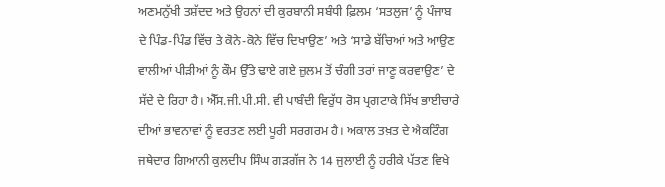ਅਣਮਨੁੱਖੀ ਤਸ਼ੱਦਦ ਅਤੇ ਉਹਨਾਂ ਦੀ ਕੁਰਬਾਨੀ ਸਬੰਧੀ ਫ਼ਿਲਮ ‘ਸਤਲੁਜ’ ਨੂੰ ਪੰਜਾਬ ਦੇ ਪਿੰਡ-ਪਿੰਡ ਵਿੱਚ ਤੇ ਕੋਨੇ-ਕੋਨੇ ਵਿੱਚ ਦਿਖਾਉਣ’ ਅਤੇ ‘ਸਾਡੇ ਬੱਚਿਆਂ ਅਤੇ ਆਉਣ ਵਾਲੀਆਂ ਪੀੜੀਆਂ ਨੂੰ ਕੌਮ ਉੱਤੇ ਢਾਏ ਗਏ ਜ਼ੁਲਮ ਤੋਂ ਚੰਗੀ ਤਰਾਂ ਜਾਣੂ ਕਰਵਾਉਣ’ ਦੇ ਸੱਦੇ ਦੇ ਰਿਹਾ ਹੈ। ਐੱਸ.ਜੀ.ਪੀ.ਸੀ. ਵੀ ਪਾਬੰਦੀ ਵਿਰੁੱਧ ਰੋਸ ਪ੍ਰਗਟਾਕੇ ਸਿੱਖ ਭਾਈਚਾਰੇ ਦੀਆਂ ਭਾਵਨਾਵਾਂ ਨੂੰ ਵਰਤਣ ਲਈ ਪੂਰੀ ਸਰਗਰਮ ਹੈ। ਅਕਾਲ ਤਖ਼ਤ ਦੇ ਐਕਟਿੰਗ ਜਥੇਦਾਰ ਗਿਆਨੀ ਕੁਲਦੀਪ ਸਿੰਘ ਗੜਗੱਜ ਨੇ 14 ਜੁਲਾਈ ਨੂੰ ਹਰੀਕੇ ਪੱਤਣ ਵਿਖੇ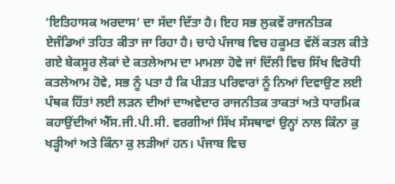‘ਇਤਿਹਾਸਕ ਅਰਦਾਸ’ ਦਾ ਸੱਦਾ ਦਿੱਤਾ ਹੈ। ਇਹ ਸਭ ਲੁਕਵੇਂ ਰਾਜਨੀਤਕ ਏਜੰਡਿਆਂ ਤਹਿਤ ਕੀਤਾ ਜਾ ਰਿਹਾ ਹੈ। ਚਾਹੇ ਪੰਜਾਬ ਵਿਚ ਹਕੂਮਤ ਵੱਲੋਂ ਕਤਲ ਕੀਤੇ ਗਏ ਬੇਕਸੂਰ ਲੋਕਾਂ ਦੇ ਕਤਲੇਆਮ ਦਾ ਮਾਮਲਾ ਹੋਵੇ ਜਾਂ ਦਿੱਲੀ ਵਿਚ ਸਿੱਖ ਵਿਰੋਧੀ ਕਤਲੇਆਮ ਹੋਵੇ, ਸਭ ਨੂੰ ਪਤਾ ਹੈ ਕਿ ਪੀੜਤ ਪਰਿਵਾਰਾਂ ਨੂੰ ਨਿਆਂ ਦਿਵਾਉਣ ਲਈ ਪੰਥਕ ਹਿੱਤਾਂ ਲਈ ਲੜਨ ਦੀਆਂ ਦਾਅਵੇਦਾਰ ਰਾਜਨੀਤਕ ਤਾਕਤਾਂ ਅਤੇ ਧਾਰਮਿਕ ਕਹਾਉਂਦੀਆਂ ਐੱਸ.ਜੀ.ਪੀ.ਸੀ. ਵਰਗੀਆਂ ਸਿੱਖ ਸੰਸਥਾਵਾਂ ਉਨ੍ਹਾਂ ਨਾਲ ਕਿੰਨਾ ਕੁ ਖੜ੍ਹੀਆਂ ਅਤੇ ਕਿੰਨਾ ਕੁ ਲੜੀਆਂ ਹਨ। ਪੰਜਾਬ ਵਿਚ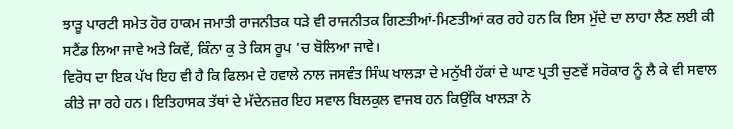ਝਾੜੂ ਪਾਰਟੀ ਸਮੇਤ ਹੋਰ ਹਾਕਮ ਜਮਾਤੀ ਰਾਜਨੀਤਕ ਧੜੇ ਵੀ ਰਾਜਨੀਤਕ ਗਿਣਤੀਆਂ-ਮਿਣਤੀਆਂ ਕਰ ਰਹੇ ਹਨ ਕਿ ਇਸ ਮੁੱਦੇ ਦਾ ਲਾਹਾ ਲੈਣ ਲਈ ਕੀ ਸਟੈਂਡ ਲਿਆ ਜਾਵੇ ਅਤੇ ਕਿਵੇਂ, ਕਿੰਨਾ ਕੁ ਤੇ ਕਿਸ ਰੂਪ ’ਚ ਬੋਲਿਆ ਜਾਵੇ।
ਵਿਰੋਧ ਦਾ ਇਕ ਪੱਖ ਇਹ ਵੀ ਹੈ ਕਿ ਫਿਲਮ ਦੇ ਹਵਾਲੇ ਨਾਲ ਜਸਵੰਤ ਸਿੰਘ ਖਾਲੜਾ ਦੇ ਮਨੁੱਖੀ ਹੱਕਾਂ ਦੇ ਘਾਣ ਪ੍ਰਤੀ ਚੁਣਵੇਂ ਸਰੋਕਾਰ ਨੂੰ ਲੈ ਕੇ ਵੀ ਸਵਾਲ ਕੀਤੇ ਜਾ ਰਹੇ ਹਨ। ਇਤਿਹਾਸਕ ਤੱਥਾਂ ਦੇ ਮੱਦੇਨਜ਼ਰ ਇਹ ਸਵਾਲ ਬਿਲਕੁਲ ਵਾਜਬ ਹਨ ਕਿਉਂਕਿ ਖਾਲੜਾ ਨੇ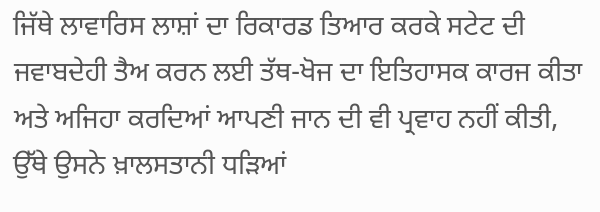ਜਿੱਥੇ ਲਾਵਾਰਿਸ ਲਾਸ਼ਾਂ ਦਾ ਰਿਕਾਰਡ ਤਿਆਰ ਕਰਕੇ ਸਟੇਟ ਦੀ ਜਵਾਬਦੇਹੀ ਤੈਅ ਕਰਨ ਲਈ ਤੱਥ-ਖੋਜ ਦਾ ਇਤਿਹਾਸਕ ਕਾਰਜ ਕੀਤਾ ਅਤੇ ਅਜਿਹਾ ਕਰਦਿਆਂ ਆਪਣੀ ਜਾਨ ਦੀ ਵੀ ਪ੍ਰਵਾਹ ਨਹੀਂ ਕੀਤੀ, ਉੱਥੇ ਉਸਨੇ ਖ਼ਾਲਸਤਾਨੀ ਧੜਿਆਂ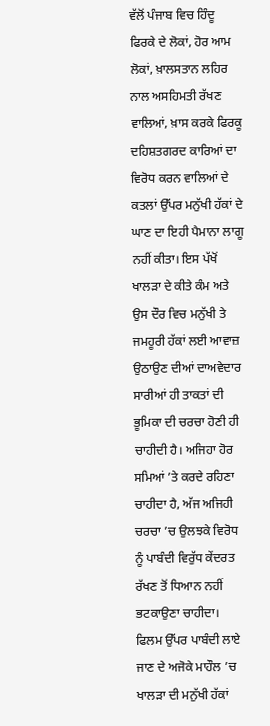ਵੱਲੋਂ ਪੰਜਾਬ ਵਿਚ ਹਿੰਦੂ ਫਿਰਕੇ ਦੇ ਲੋਕਾਂ, ਹੋਰ ਆਮ ਲੋਕਾਂ, ਖ਼ਾਲਸਤਾਨ ਲਹਿਰ ਨਾਲ ਅਸਹਿਮਤੀ ਰੱਖਣ ਵਾਲਿਆਂ, ਖ਼ਾਸ ਕਰਕੇ ਫਿਰਕੂ ਦਹਿਸ਼ਤਗਰਦ ਕਾਰਿਆਂ ਦਾ ਵਿਰੋਧ ਕਰਨ ਵਾਲਿਆਂ ਦੇ ਕਤਲਾਂ ਉੱਪਰ ਮਨੁੱਖੀ ਹੱਕਾਂ ਦੇ ਘਾਣ ਦਾ ਇਹੀ ਪੈਮਾਨਾ ਲਾਗੂ ਨਹੀਂ ਕੀਤਾ। ਇਸ ਪੱਖੋਂ ਖਾਲੜਾ ਦੇ ਕੀਤੇ ਕੰਮ ਅਤੇ ਉਸ ਦੌਰ ਵਿਚ ਮਨੁੱਖੀ ਤੇ ਜਮਹੂਰੀ ਹੱਕਾਂ ਲਈ ਆਵਾਜ਼ ਉਠਾਉਣ ਦੀਆਂ ਦਾਅਵੇਦਾਰ ਸਾਰੀਆਂ ਹੀ ਤਾਕਤਾਂ ਦੀ ਭੂਮਿਕਾ ਦੀ ਚਰਚਾ ਹੋਣੀ ਹੀ ਚਾਹੀਦੀ ਹੈ। ਅਜਿਹਾ ਹੋਰ ਸਮਿਆਂ ’ਤੇ ਕਰਦੇ ਰਹਿਣਾ ਚਾਹੀਦਾ ਹੈ, ਅੱਜ ਅਜਿਹੀ ਚਰਚਾ ’ਚ ਉਲਝਕੇ ਵਿਰੋਧ ਨੂੰ ਪਾਬੰਦੀ ਵਿਰੁੱਧ ਕੇਂਦਰਤ ਰੱਖਣ ਤੋਂ ਧਿਆਨ ਨਹੀਂ ਭਟਕਾਉਣਾ ਚਾਹੀਦਾ। ਫਿਲਮ ਉੱਪਰ ਪਾਬੰਦੀ ਲਾਏ ਜਾਣ ਦੇ ਅਜੋਕੇ ਮਾਹੌਲ ’ਚ ਖਾਲੜਾ ਦੀ ਮਨੁੱਖੀ ਹੱਕਾਂ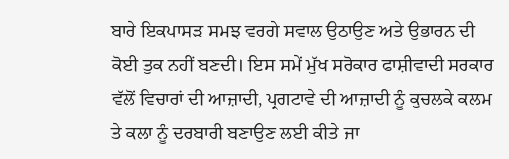ਬਾਰੇ ਇਕਪਾਸੜ ਸਮਝ ਵਰਗੇ ਸਵਾਲ ਉਠਾਉਣ ਅਤੇ ਉਭਾਰਨ ਦੀ ਕੋਈ ਤੁਕ ਨਹੀਂ ਬਣਦੀ। ਇਸ ਸਮੇਂ ਮੁੱਖ ਸਰੋਕਾਰ ਫਾਸ਼ੀਵਾਦੀ ਸਰਕਾਰ ਵੱਲੋਂ ਵਿਚਾਰਾਂ ਦੀ ਆਜ਼ਾਦੀ, ਪ੍ਰਗਟਾਵੇ ਦੀ ਆਜ਼ਾਦੀ ਨੂੰ ਕੁਚਲਕੇ ਕਲਮ ਤੇ ਕਲਾ ਨੂੰ ਦਰਬਾਰੀ ਬਣਾਉਣ ਲਈ ਕੀਤੇ ਜਾ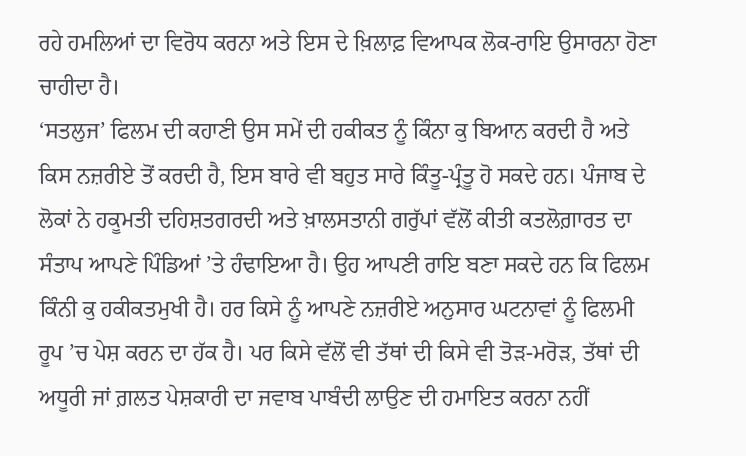ਰਹੇ ਹਮਲਿਆਂ ਦਾ ਵਿਰੋਧ ਕਰਨਾ ਅਤੇ ਇਸ ਦੇ ਖ਼ਿਲਾਫ਼ ਵਿਆਪਕ ਲੋਕ-ਰਾਇ ਉਸਾਰਨਾ ਹੋਣਾ ਚਾਹੀਦਾ ਹੈ।
‘ਸਤਲੁਜ’ ਫਿਲਮ ਦੀ ਕਹਾਣੀ ਉਸ ਸਮੇਂ ਦੀ ਹਕੀਕਤ ਨੂੰ ਕਿੰਨਾ ਕੁ ਬਿਆਨ ਕਰਦੀ ਹੈ ਅਤੇ ਕਿਸ ਨਜ਼ਰੀਏ ਤੋਂ ਕਰਦੀ ਹੈ, ਇਸ ਬਾਰੇ ਵੀ ਬਹੁਤ ਸਾਰੇ ਕਿੰਤੂ-ਪ੍ਰੰਤੂ ਹੋ ਸਕਦੇ ਹਨ। ਪੰਜਾਬ ਦੇ ਲੋਕਾਂ ਨੇ ਹਕੂਮਤੀ ਦਹਿਸ਼ਤਗਰਦੀ ਅਤੇ ਖ਼ਾਲਸਤਾਨੀ ਗਰੁੱਪਾਂ ਵੱਲੋਂ ਕੀਤੀ ਕਤਲੋਗ਼ਾਰਤ ਦਾ ਸੰਤਾਪ ਆਪਣੇ ਪਿੰਡਿਆਂ ’ਤੇ ਹੰਢਾਇਆ ਹੈ। ਉਹ ਆਪਣੀ ਰਾਇ ਬਣਾ ਸਕਦੇ ਹਨ ਕਿ ਫਿਲਮ ਕਿੰਨੀ ਕੁ ਹਕੀਕਤਮੁਖੀ ਹੈ। ਹਰ ਕਿਸੇ ਨੂੰ ਆਪਣੇ ਨਜ਼ਰੀਏ ਅਨੁਸਾਰ ਘਟਨਾਵਾਂ ਨੂੰ ਫਿਲਮੀ ਰੂਪ ’ਚ ਪੇਸ਼ ਕਰਨ ਦਾ ਹੱਕ ਹੈ। ਪਰ ਕਿਸੇ ਵੱਲੋਂ ਵੀ ਤੱਥਾਂ ਦੀ ਕਿਸੇ ਵੀ ਤੋੜ-ਮਰੋੜ, ਤੱਥਾਂ ਦੀ ਅਧੂਰੀ ਜਾਂ ਗ਼ਲਤ ਪੇਸ਼ਕਾਰੀ ਦਾ ਜਵਾਬ ਪਾਬੰਦੀ ਲਾਉਣ ਦੀ ਹਮਾਇਤ ਕਰਨਾ ਨਹੀਂ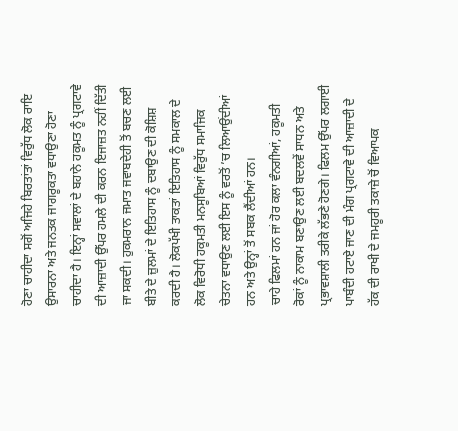ਹੋਣਾ ਚਾਹੀਦਾ ਸਗੋਂ ਅਜਿਹੇ ਬਿਰਤਾਂਤਾਂ ਵਿਰੁੱਧ ਲੋਕ ਰਾਇ ਉਸਾਰਨਾ ਅਤੇ ਜਨਤਕ ਜਾਗਰੂਕਤਾ ਵਧਾਉਣਾ ਹੋਣਾ ਚਾਹੀਦਾ ਹੈ। ਇਨ੍ਹਾਂ ਸਵਾਲਾਂ ਦੇ ਬਹਾਨੇ ਹਕੂਮਤ ਨੂੰ ਪ੍ਰਗਟਾਵੇ ਦੀ ਆਜ਼ਾਦੀ ਉੱਪਰ ਹਮਲੇ ਦੀ ਕਰਨ ਇਜਾਜ਼ਤ ਨਹੀਂ ਦਿੱਤੀ ਜਾ ਸਕਦੀ। ਹੁਕਮਰਾਨ ਜਮਾਤ ਜਵਾਬਦੇਹੀ ਤੋਂ ਬਚਣ ਲਈ ਬੀਤੇ ਦੇ ਜ਼ੁਲਮਾਂ ਦੇ ਇਤਿਹਾਸ ਨੂੰ ਦਬਾਉਣ ਦੀ ਕੋਸ਼ਿਸ਼ ਕਰਦੀ ਹੈ। ਲੋਕਪੱਖੀ ਤਾਕਤਾਂ ਇਤਿਹਾਸ ਨੂੰ ਸਮਕਾਲ ਦੇ ਲੋਕ ਵਿਰੋਧੀ ਹਕੂਮਤੀ ਮਨਸੂਬਿਆਂ ਵਿਰੁੱਧ ਸਮਾਜਿਕ ਚੇਤਨਾ ਵਧਾਉਣ ਲਈ ਇਸ ਨੂੰ ਵਰਤੋਂ ’ਚ ਲਿਆਉਂਦੀਆਂ ਹਨ ਅਤੇ ਉਨ੍ਹਾਂ ਤੋਂ ਸਬਕ ਲੈਂਦੀਆਂ ਹਨ।
ਚਾਹੇ ਫਿਲਮਾਂ ਹਨ ਜਾਂ ਹੋਰ ਕਲਾ ਵੰਨਗੀਆਂ, ਹਕੂਮਤੀ ਰੋਕਾਂ ਨੂੰ ਨਾਕਾਮ ਬਣਾਉਣ ਲਈ ਬਦਲਵੇਂ ਸਾਧਨ ਅਤੇ ਪ੍ਰਭਾਵਸ਼ਾਲੀ ਤਰੀਕੇ ਲੱਭਣੇ ਹੋਣਗੇ। ਫਿਲਮ ਉੱਪਰ ਲਗਾਈ ਪਾਬੰਦੀ ਹਟਾਏ ਜਾਣ ਦੀ ਮੰਗ ਪ੍ਰਗਟਾਵੇ ਦੀ ਆਜ਼ਾਦੀ ਦੇ ਹੱਕ ਦੀ ਰਾਖੀ ਦੇ ਜਮਹੂਰੀ ਤਕਾਜ਼ੇ ਚੋਂ ਵਿਆਪਕ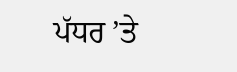ਪੱਧਰ ’ਤੇ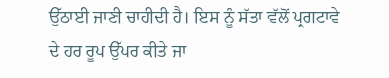ਉੱਠਾਈ ਜਾਣੀ ਚਾਹੀਦੀ ਹੈ। ਇਸ ਨੂੰ ਸੱਤਾ ਵੱਲੋਂ ਪ੍ਰਗਟਾਵੇ ਦੇ ਹਰ ਰੂਪ ਉੱਪਰ ਕੀਤੇ ਜਾ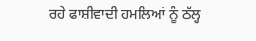ਰਹੇ ਫਾਸ਼ੀਵਾਦੀ ਹਮਲਿਆਂ ਨੂੰ ਠੱਲ੍ਹ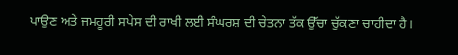ਪਾਉਣ ਅਤੇ ਜਮਹੂਰੀ ਸਪੇਸ ਦੀ ਰਾਖੀ ਲਈ ਸੰਘਰਸ਼ ਦੀ ਚੇਤਨਾ ਤੱਕ ਉੱਚਾ ਚੁੱਕਣਾ ਚਾਹੀਦਾ ਹੈ।